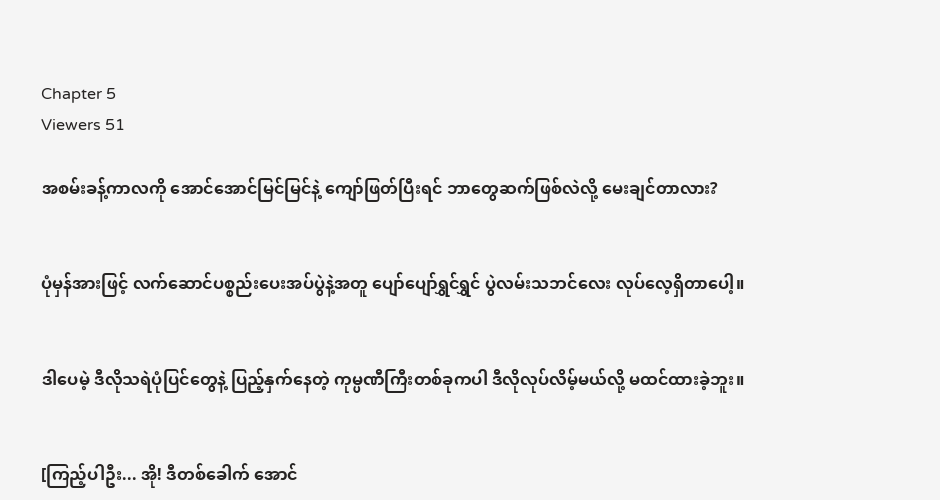Chapter 5
Viewers 51

အစမ်းခန့်ကာလကို အောင်အောင်မြင်မြင်နဲ့ ကျော်ဖြတ်ပြီးရင် ဘာတွေဆက်ဖြစ်လဲလို့ မေးချင်တာလား?


ပုံမှန်အားဖြင့် လက်ဆောင်ပစ္စည်းပေးအပ်ပွဲနဲ့အတူ ပျော်ပျော်ရွှင်ရွှင် ပွဲလမ်းသဘင်လေး လုပ်လေ့ရှိတာပေါ့။


ဒါပေမဲ့ ဒီလိုသရဲပုံပြင်တွေနဲ့ ပြည့်နှက်နေတဲ့ ကုမ္ပဏီကြီးတစ်ခုကပါ ဒီလိုလုပ်လိမ့်မယ်လို့ မထင်ထားခဲ့ဘူး။


[ကြည့်ပါဦး... အို! ဒီတစ်ခေါက် အောင်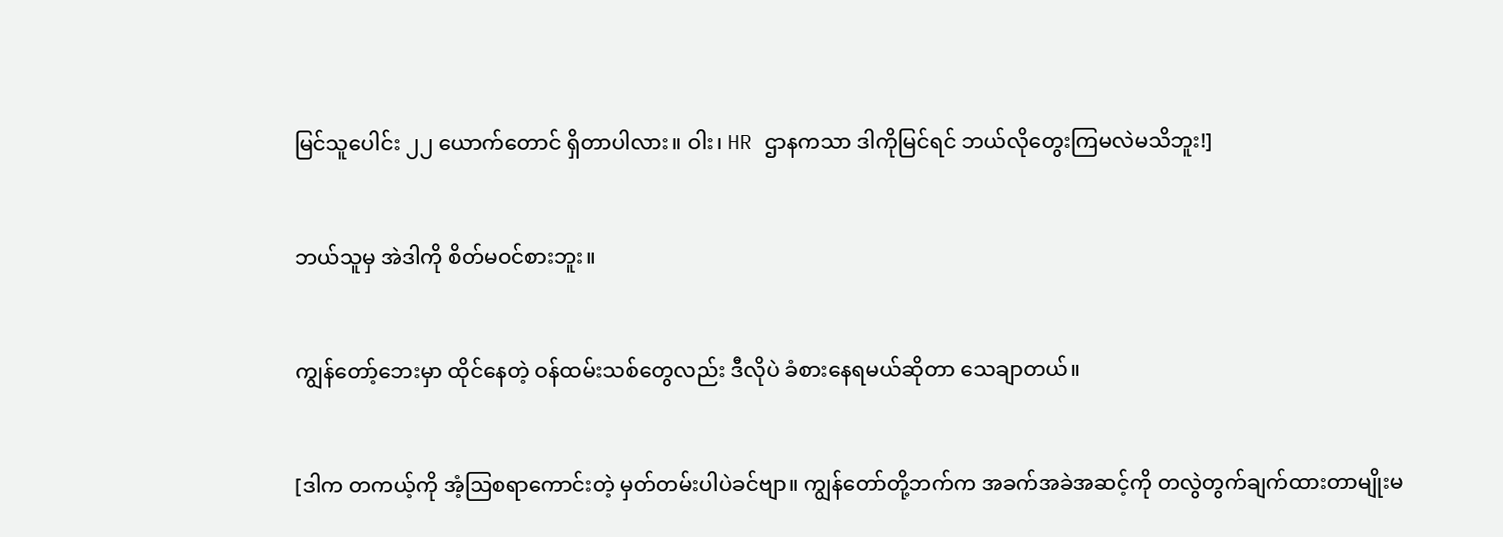မြင်သူပေါင်း ၂၂ ယောက်တောင် ရှိတာပါလား။ ဝါး၊ HR ဌာနကသာ ဒါကိုမြင်ရင် ဘယ်လိုတွေးကြမလဲမသိဘူး!]


ဘယ်သူမှ အဲဒါကို စိတ်မဝင်စားဘူး။


ကျွန်တော့်ဘေးမှာ ထိုင်နေတဲ့ ဝန်ထမ်းသစ်တွေလည်း ဒီလိုပဲ ခံစားနေရမယ်ဆိုတာ သေချာတယ်။


[ဒါက တကယ့်ကို အံ့ဩစရာကောင်းတဲ့ မှတ်တမ်းပါပဲခင်ဗျာ။ ကျွန်တော်တို့ဘက်က အခက်အခဲအဆင့်ကို တလွဲတွက်ချက်ထားတာမျိုးမ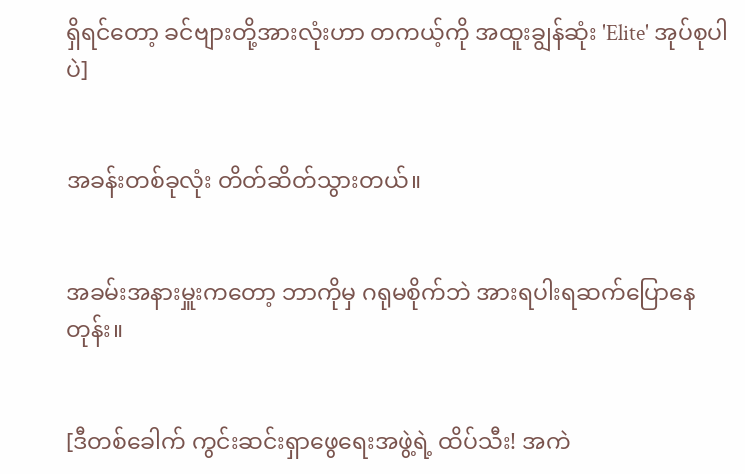ရှိရင်တော့ ခင်ဗျားတို့အားလုံးဟာ တကယ့်ကို အထူးချွန်ဆုံး 'Elite' အုပ်စုပါပဲ]


အခန်းတစ်ခုလုံး တိတ်ဆိတ်သွားတယ်။


အခမ်းအနားမှူးကတော့ ဘာကိုမှ ဂရုမစိုက်ဘဲ အားရပါးရဆက်ပြောနေတုန်း။


[ဒီတစ်ခေါက် ကွင်းဆင်းရှာဖွေရေးအဖွဲ့ရဲ့ ထိပ်သီး! အကဲ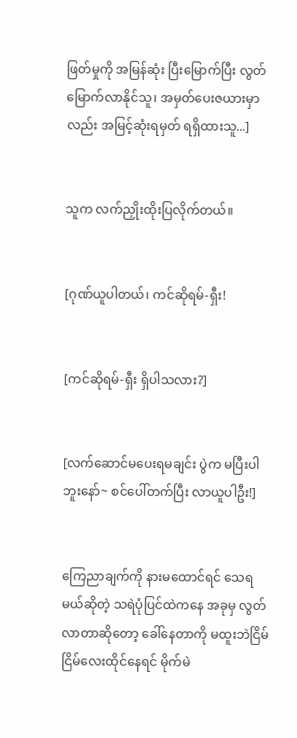ဖြတ်မှုကို အမြန်ဆုံး ပြီးမြောက်ပြီး လွတ်မြောက်လာနိုင်သူ၊ အမှတ်ပေးဇယားမှာလည်း အမြင့်ဆုံးရမှတ် ရရှိထားသူ...]


သူက လက်ညှိုးထိုးပြလိုက်တယ်။


[ဂုဏ်ယူပါတယ်၊ ကင်ဆိုရမ်-ရှီး!


[ကင်ဆိုရမ်-ရှီး ရှိပါသလား?]


[လက်ဆောင်မပေးရမချင်း ပွဲက မပြီးပါဘူးနော်~ စင်ပေါ်တက်ပြီး လာယူပါဦး!]


ကြေညာချက်ကို နားမထောင်ရင် သေရမယ်ဆိုတဲ့ သရဲပုံပြင်ထဲကနေ အခုမှ လွတ်လာတာဆိုတော့ ခေါ်နေတာကို မထူးဘဲငြိမ်ငြိမ်လေးထိုင်နေရင် မိုက်မဲ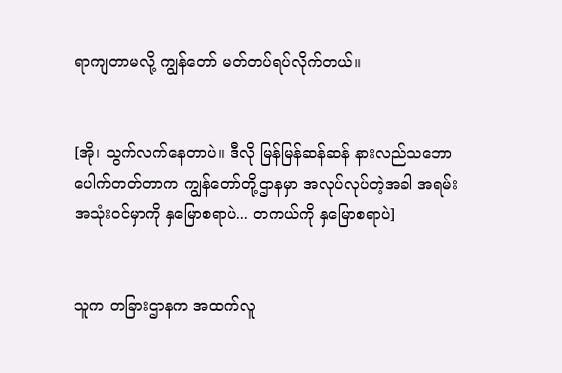ရာကျတာမလို့ ကျွန်တော် မတ်တပ်ရပ်လိုက်တယ်။


[အို၊ သွက်လက်နေတာပဲ။ ဒီလို မြန်မြန်ဆန်ဆန် နားလည်သဘောပေါက်တတ်တာက ကျွန်တော်တို့ဌာနမှာ အလုပ်လုပ်တဲ့အခါ အရမ်းအသုံးဝင်မှာကို နှမြောစရာပဲ... တကယ်ကို နှမြောစရာပဲ]


သူက တခြားဌာနက အထက်လူ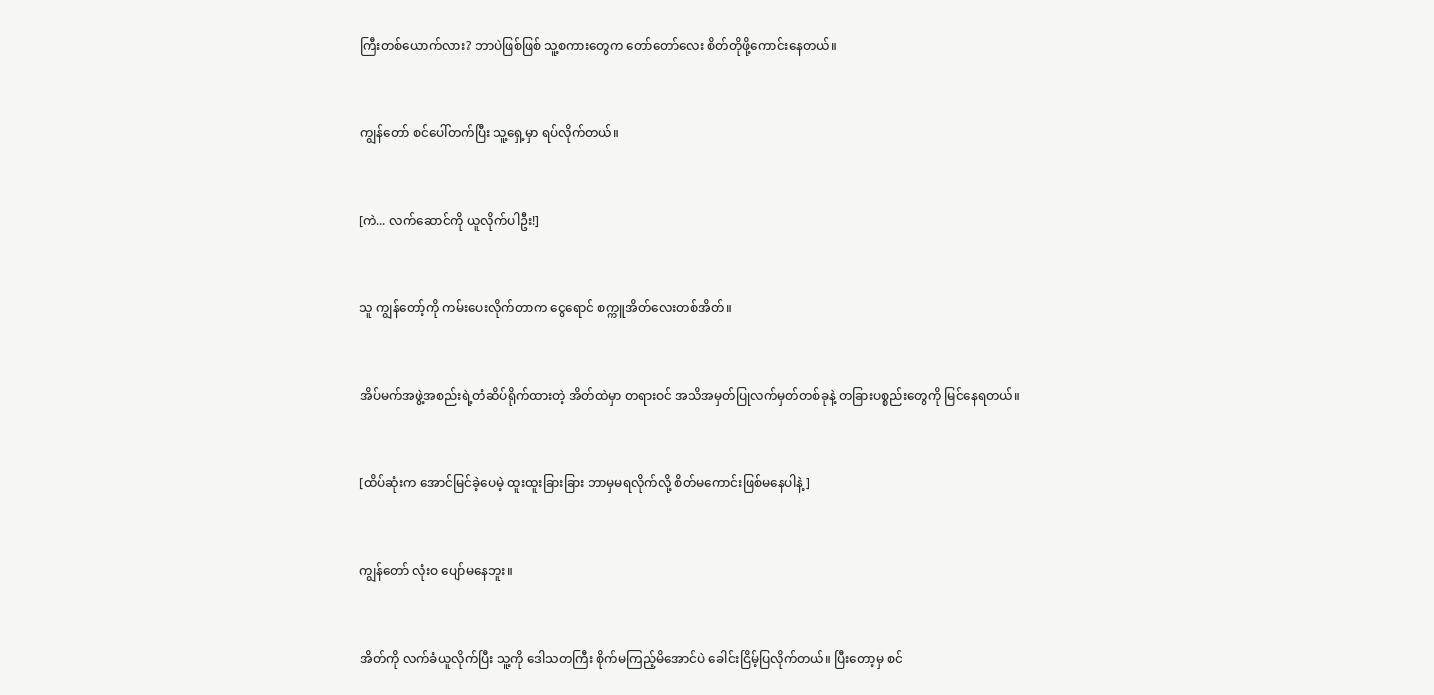ကြီးတစ်ယောက်လား? ဘာပဲဖြစ်ဖြစ် သူ့စကားတွေက တော်တော်လေး စိတ်တိုဖို့ကောင်းနေတယ်။


ကျွန်တော် စင်ပေါ်တက်ပြီး သူ့ရှေ့မှာ ရပ်လိုက်တယ်။


[ကဲ... လက်ဆောင်ကို ယူလိုက်ပါဦး!]


သူ ကျွန်တော့်ကို ကမ်းပေးလိုက်တာက ငွေရောင် စက္ကူအိတ်လေးတစ်အိတ်။


အိပ်မက်အဖွဲ့အစည်းရဲ့တံဆိပ်ရိုက်ထားတဲ့ အိတ်ထဲမှာ တရားဝင် အသိအမှတ်ပြုလက်မှတ်တစ်ခုနဲ့ တခြားပစ္စည်းတွေကို မြင်နေရတယ်။


[ထိပ်ဆုံးက အောင်မြင်ခဲ့ပေမဲ့ ထူးထူးခြားခြား ဘာမှမရလိုက်လို့ စိတ်မကောင်းဖြစ်မနေပါနဲ့]


ကျွန်တော် လုံးဝ ပျော်မနေဘူး။


အိတ်ကို လက်ခံယူလိုက်ပြီး သူ့ကို ဒေါသတကြီး စိုက်မကြည့်မိအောင်ပဲ ခေါင်းငြိမ့်ပြလိုက်တယ်။ ပြီးတော့မှ စင်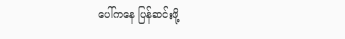ပေါ်ကနေ ပြန်ဆင်းဖို့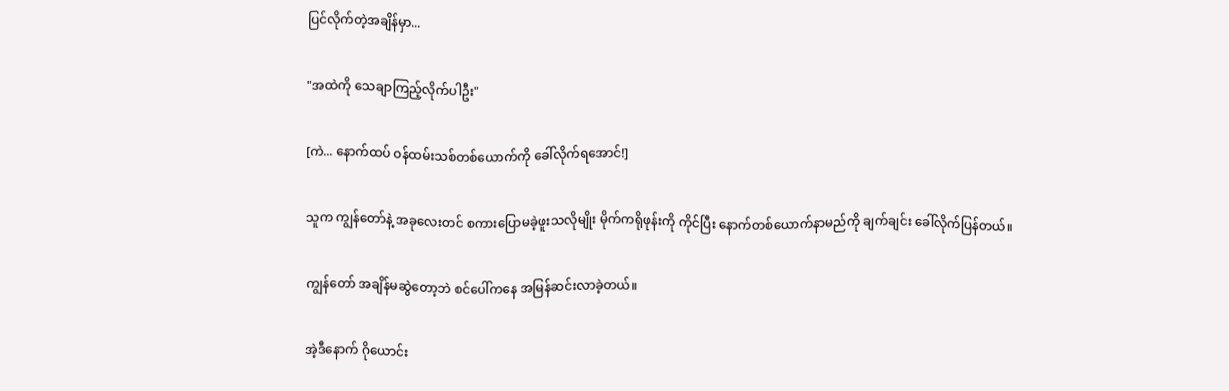ပြင်လိုက်တဲ့အချိန်မှာ...


"အထဲကို သေချာကြည့်လိုက်ပါဦး"


[ကဲ... နောက်ထပ် ဝန်ထမ်းသစ်တစ်ယောက်ကို ခေါ်လိုက်ရအောင်!]


သူက ကျွန်တော်နဲ့ အခုလေးတင် စကားပြောမခဲ့ဖူးသလိုမျိုး မိုက်ကရိုဖုန်းကို ကိုင်ပြီး နောက်တစ်ယောက်နာမည်ကို ချက်ချင်း ခေါ်လိုက်ပြန်တယ်။


ကျွန်တော် အချိန်မဆွဲတော့ဘဲ စင်ပေါ်ကနေ အမြန်ဆင်းလာခဲ့တယ်။


အဲ့ဒီနောက် ဂိုယောင်း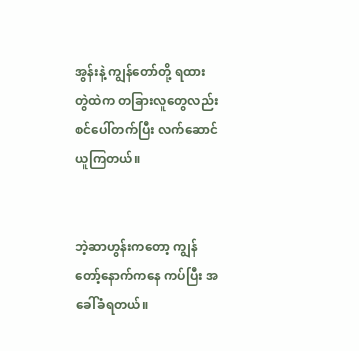အွန်းနဲ့ ကျွန်တော်တို့ ရထားတွဲထဲက တခြားလူတွေလည်း စင်ပေါ်တက်ပြီး လက်ဆောင်ယူကြတယ်။


ဘဲ့ဆာဟွန်းကတော့ ကျွန်တော့်နောက်ကနေ ကပ်ပြီး အခေါ်ခံရတယ်။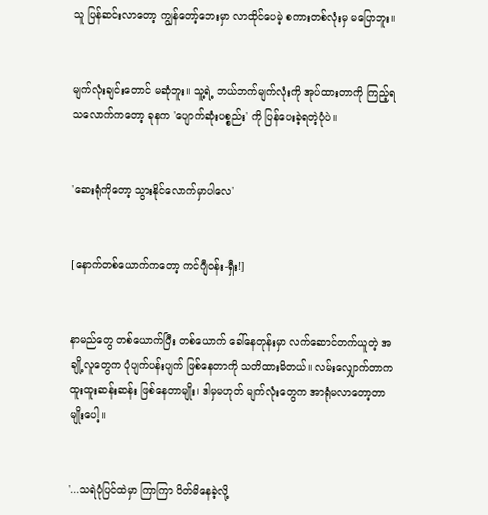သူ ပြန်ဆင်းလာတော့ ကျွန်တော့်ဘေးမှာ လာထိုင်ပေမဲ့ စကားတစ်လုံးမှ မပြောဘူး။


မျက်လုံးချင်းတောင် မဆုံဘူး။ သူ့ရဲ့ ဘယ်ဘက်မျက်လုံးကို အုပ်ထားတာကို ကြည့်ရသလောက်ကတော့ ခုနက 'ပျောက်ဆုံးပစ္စည်း' ကို ပြန်ပေးခဲ့ရတဲ့ပုံပဲ။


'ဆေးရုံကိုတော့ သွားနိုင်လောက်မှာပါလေ'


[နောက်တစ်ယောက်ကတော့ ကင်ဂျီဝန်း-ရှီး!]


နာမည်တွေ တစ်ယောက်ပြီး တစ်ယောက် ခေါ်နေတုန်းမှာ လက်ဆောင်တက်ယူတဲ့ အချို့လူတွေက ပုံပျက်ပန်းပျက် ဖြစ်နေတာကို သတိထားမိတယ်။ လမ်းလျှောက်တာက ထူးထူးဆန်းဆန်း ဖြစ်နေတာမျိုး၊ ဒါမှမဟုတ် မျက်လုံးတွေက အာရုံမလာတော့တာမျိုးပေါ့။


'...သရဲပုံပြင်ထဲမှာ ကြာကြာ ပိတ်မိနေခဲ့လို့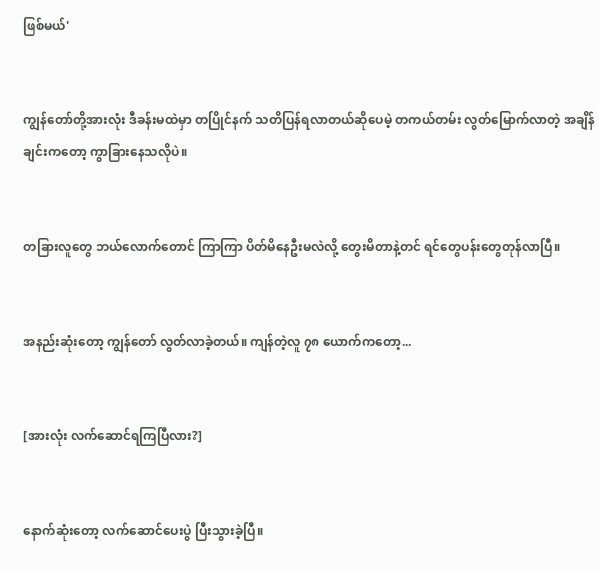ဖြစ်မယ်'


ကျွန်တော်တို့အားလုံး ဒီခန်းမထဲမှာ တပြိုင်နက် သတိပြန်ရလာတယ်ဆိုပေမဲ့ တကယ်တမ်း လွတ်မြောက်လာတဲ့ အချိန်ချင်းကတော့ ကွာခြားနေသလိုပဲ။


တခြားလူတွေ ဘယ်လောက်တောင် ကြာကြာ ပိတ်မိနေဦးမလဲလို့ တွေးမိတာနဲ့တင် ရင်တွေပန်းတွေတုန်လာပြီ။


အနည်းဆုံးတော့ ကျွန်တော် လွတ်လာခဲ့တယ်။ ကျန်တဲ့လူ ၇၈ ယောက်ကတော့...


[အားလုံး လက်ဆောင်ရကြပြီလား?]


နောက်ဆုံးတော့ လက်ဆောင်ပေးပွဲ ပြီးသွားခဲ့ပြီ။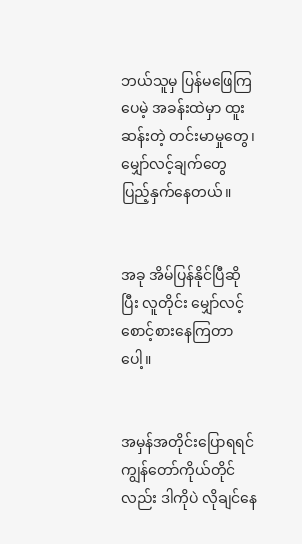ဘယ်သူမှ ပြန်မဖြေကြပေမဲ့ အခန်းထဲမှာ ထူးဆန်းတဲ့ တင်းမာမှုတွေ၊ မျှော်လင့်ချက်တွေ ပြည့်နှက်နေတယ်။


အခု အိမ်ပြန်နိုင်ပြီဆိုပြီး လူတိုင်း မျှော်လင့်စောင့်စားနေကြတာပေါ့။


အမှန်အတိုင်းပြောရရင် ကျွန်တော်ကိုယ်တိုင်လည်း ဒါကိုပဲ လိုချင်နေ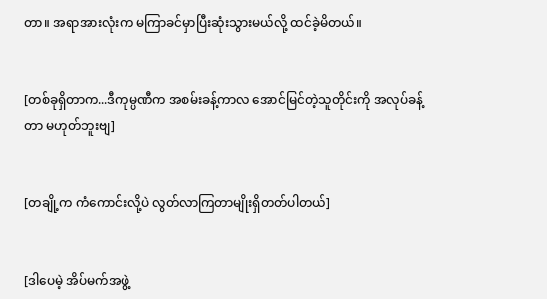တာ။ အရာအားလုံးက မကြာခင်မှာပြီးဆုံးသွားမယ်လို့ ထင်ခဲ့မိတယ်။


[တစ်ခုရှိတာက...ဒီကုမ္ပဏီက အစမ်းခန့်ကာလ အောင်မြင်တဲ့သူတိုင်းကို အလုပ်ခန့်တာ မဟုတ်ဘူးဗျ]


[တချို့က ကံကောင်းလို့ပဲ လွတ်လာကြတာမျိုးရှိတတ်ပါတယ်]


[ဒါပေမဲ့ အိပ်မက်အဖွဲ့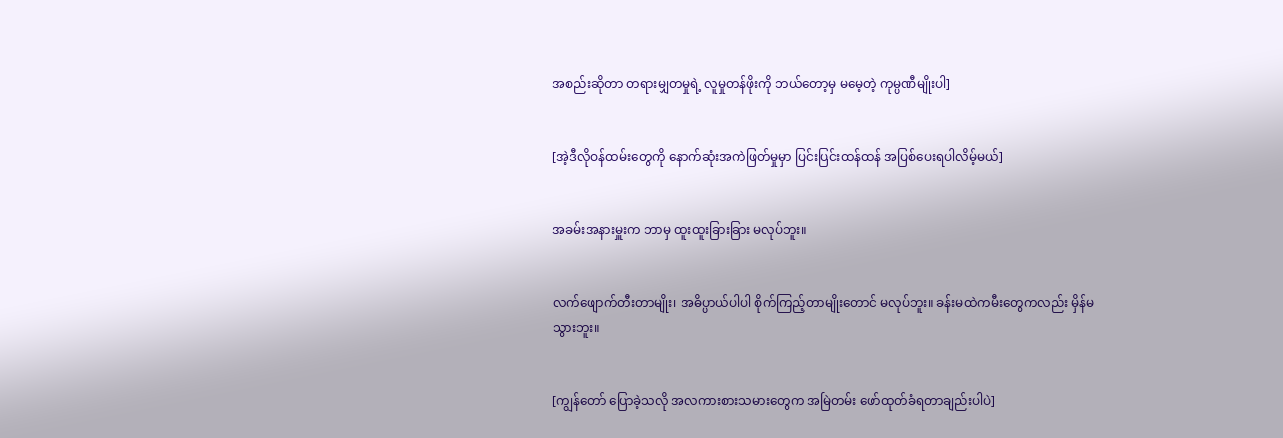အစည်းဆိုတာ တရားမျှတမှုရဲ့ လူမှုတန်ဖိုးကို ဘယ်တော့မှ မမေ့တဲ့ ကုမ္ပဏီမျိုးပါ]


[အဲ့ဒီလိုဝန်ထမ်းတွေကို နောက်ဆုံးအကဲဖြတ်မှုမှာ ပြင်းပြင်းထန်ထန် အပြစ်ပေးရပါလိမ့်မယ်]


အခမ်းအနားမှူးက ဘာမှ ထူးထူးခြားခြား မလုပ်ဘူး။


လက်ဖျောက်တီးတာမျိုး၊ အဓိပ္ပာယ်ပါပါ စိုက်ကြည့်တာမျိုးတောင် မလုပ်ဘူး။ ခန်းမထဲကမီးတွေကလည်း မှိန်မသွားဘူး။


[ကျွန်တော် ပြောခဲ့သလို အလကားစားသမားတွေက အမြဲတမ်း ဖော်ထုတ်ခံရတာချည်းပါပဲ]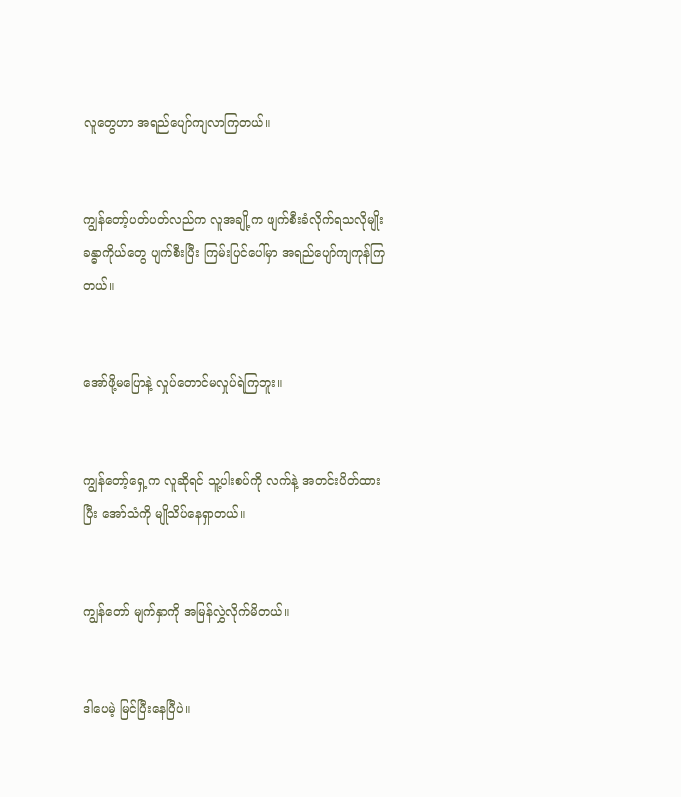လူတွေဟာ အရည်ပျော်ကျလာကြတယ်။


ကျွန်တော့်ပတ်ပတ်လည်က လူအချို့က ဖျက်စီးခံလိုက်ရသလိုမျိုး ခန္ဓာကိုယ်တွေ ပျက်စီးပြီး ကြမ်းပြင်ပေါ်မှာ အရည်ပျော်ကျကုန်ကြတယ်။


အော်ဖို့မပြောနဲ့ လှုပ်တောင်မလှုပ်ရဲကြဘူး။


ကျွန်တော့်ရှေ့က လူဆိုရင် သူ့ပါးစပ်ကို လက်နဲ့ အတင်းပိတ်ထားပြီး အော်သံကို မျိုသိပ်နေရှာတယ်။


ကျွန်တော် မျက်နှာကို အမြန်လွှဲလိုက်မိတယ်။


ဒါပေမဲ့ မြင်ပြီးနေပြီပဲ။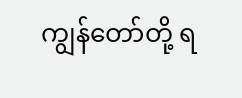ကျွန်တော်တို့ ရ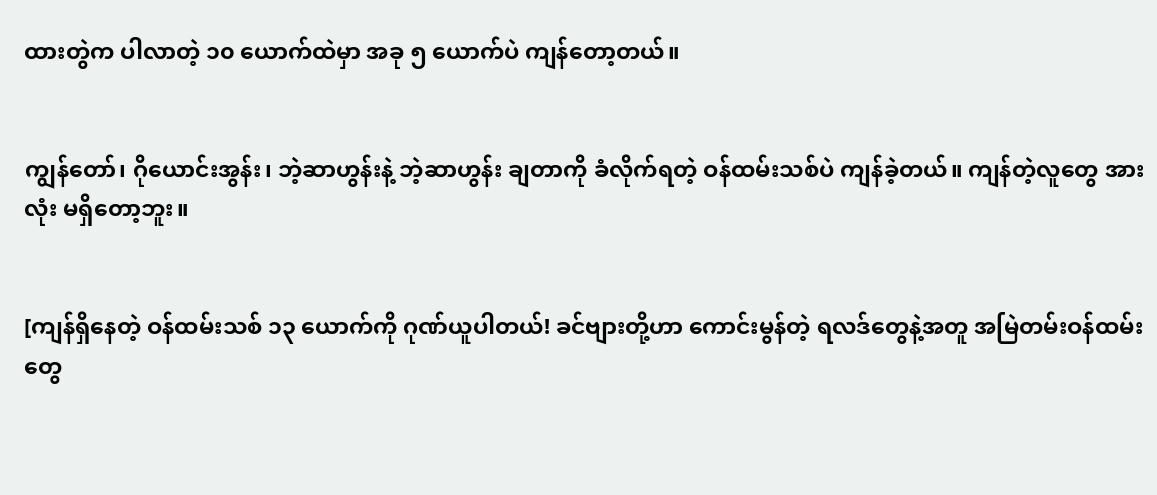ထားတွဲက ပါလာတဲ့ ၁၀ ယောက်ထဲမှာ အခု ၅ ယောက်ပဲ ကျန်တော့တယ်။


ကျွန်တော်၊ ဂိုယောင်းအွန်း၊ ဘဲ့ဆာဟွန်းနဲ့ ဘဲ့ဆာဟွန်း ချတာကို ခံလိုက်ရတဲ့ ဝန်ထမ်းသစ်ပဲ ကျန်ခဲ့တယ်။ ကျန်တဲ့လူတွေ အားလုံး မရှိတော့ဘူး။


[ကျန်ရှိနေတဲ့ ဝန်ထမ်းသစ် ၁၃ ယောက်ကို ဂုဏ်ယူပါတယ်! ခင်ဗျားတို့ဟာ ကောင်းမွန်တဲ့ ရလဒ်တွေနဲ့အတူ အမြဲတမ်းဝန်ထမ်းတွေ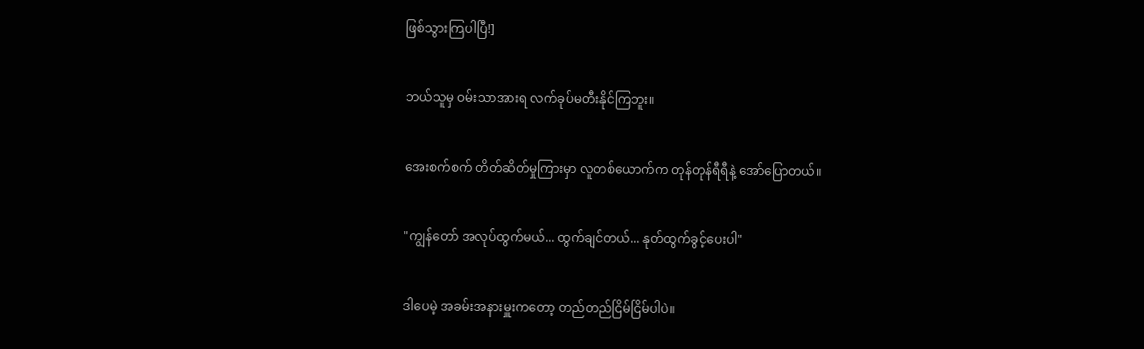ဖြစ်သွားကြပါပြီ!]


ဘယ်သူမှ ဝမ်းသာအားရ လက်ခုပ်မတီးနိုင်ကြဘူး။


အေးစက်စက် တိတ်ဆိတ်မှုကြားမှာ လူတစ်ယောက်က တုန်တုန်ရီရီနဲ့ အော်ပြောတယ်။


"ကျွန်တော် အလုပ်ထွက်မယ်... ထွက်ချင်တယ်... နုတ်ထွက်ခွင့်ပေးပါ"


ဒါပေမဲ့ အခမ်းအနားမှူးကတော့ တည်တည်ငြိမ်ငြိမ်ပါပဲ။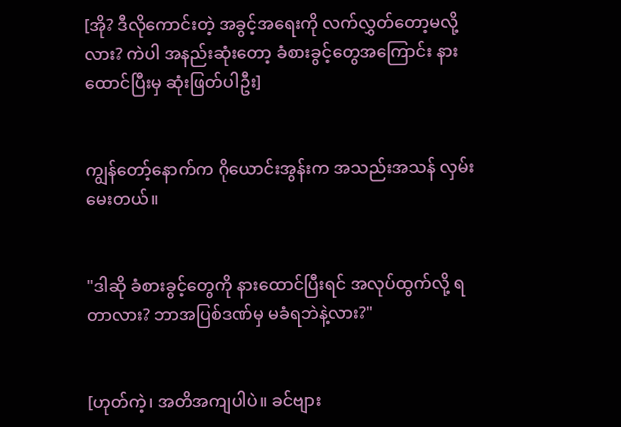[အို? ဒီလိုကောင်းတဲ့ အခွင့်အရေးကို လက်လွှတ်တော့မလို့လား? ကဲပါ အနည်းဆုံးတော့ ခံစားခွင့်တွေအကြောင်း နားထောင်ပြီးမှ ဆုံးဖြတ်ပါဦး]


ကျွန်တော့်နောက်က ဂိုယောင်းအွန်းက အသည်းအသန် လှမ်းမေးတယ်။


"ဒါဆို ခံစားခွင့်တွေကို နားထောင်ပြီးရင် အလုပ်ထွက်လို့ ရတာလား? ဘာအပြစ်ဒဏ်မှ မခံရဘဲနဲ့လား?"


[ဟုတ်ကဲ့၊ အတိအကျပါပဲ။ ခင်ဗျား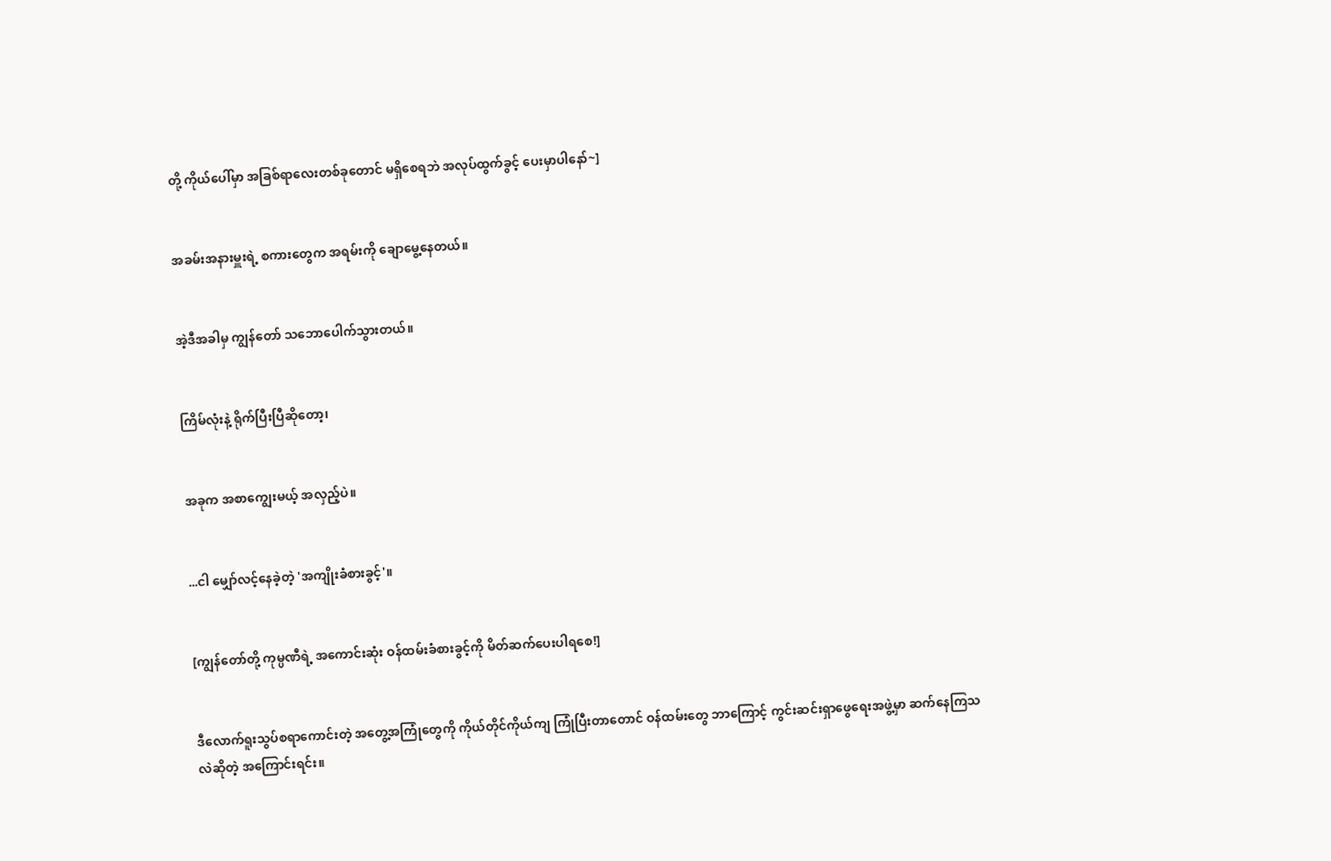တို့ ကိုယ်ပေါ်မှာ အခြစ်ရာလေးတစ်ခုတောင် မရှိစေရဘဲ အလုပ်ထွက်ခွင့် ပေးမှာပါနော်~]


အခမ်းအနားမှူးရဲ့ စကားတွေက အရမ်းကို ချောမွေ့နေတယ်။


အဲ့ဒီအခါမှ ကျွန်တော် သဘောပေါက်သွားတယ်။


ကြိမ်လုံးနဲ့ ရိုက်ပြီးပြီဆိုတော့၊


အခုက အစာကျွေးမယ့် အလှည့်ပဲ။


...ငါ မျှော်လင့်နေခဲ့တဲ့ 'အကျိုးခံစားခွင့်'။


[ကျွန်တော်တို့ ကုမ္ပဏီရဲ့ အကောင်းဆုံး ဝန်ထမ်းခံစားခွင့်ကို မိတ်ဆက်ပေးပါရစေ!]


ဒီလောက်ရူးသွပ်စရာကောင်းတဲ့ အတွေ့အကြုံတွေကို ကိုယ်တိုင်ကိုယ်ကျ ကြုံပြီးတာတောင် ဝန်ထမ်းတွေ ဘာကြောင့် ကွင်းဆင်းရှာဖွေရေးအဖွဲ့မှာ ဆက်နေကြသလဲဆိုတဲ့ အကြောင်းရင်း။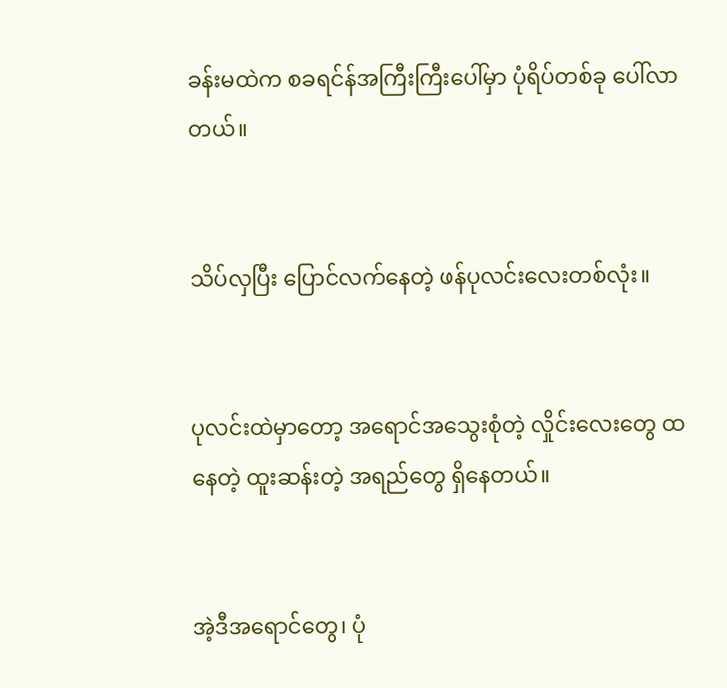ခန်းမထဲက စခရင်န်အကြီးကြီးပေါ်မှာ ပုံရိပ်တစ်ခု ပေါ်လာတယ်။


သိပ်လှပြီး ပြောင်လက်နေတဲ့ ဖန်ပုလင်းလေးတစ်လုံး။


ပုလင်းထဲမှာတော့ အရောင်အသွေးစုံတဲ့ လှိုင်းလေးတွေ ထနေတဲ့ ထူးဆန်းတဲ့ အရည်တွေ ရှိနေတယ်။


အဲ့ဒီအရောင်တွေ၊ ပုံ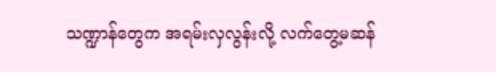သဏ္ဍာန်တွေက အရမ်းလှလွန်းလို့ လက်တွေ့မဆန်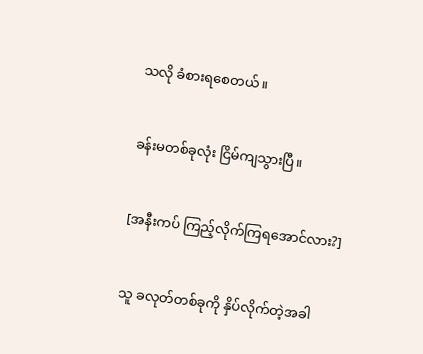သလို ခံစားရစေတယ်။


ခန်းမတစ်ခုလုံး ငြိမ်ကျသွားပြီ။


[အနီးကပ် ကြည့်လိုက်ကြရအောင်လား?]


သူ ခလုတ်တစ်ခုကို နှိပ်လိုက်တဲ့အခါ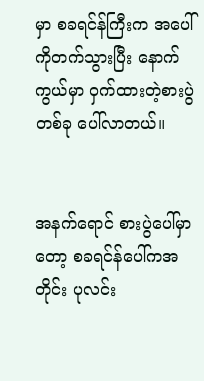မှာ စခရင်န်ကြီးက အပေါ်ကိုတက်သွားပြီး နောက်ကွယ်မှာ ဝှက်ထားတဲ့စားပွဲတစ်ခု ပေါ်လာတယ်။


အနက်ရောင် စားပွဲပေါ်မှာတော့ စခရင်န်ပေါ်ကအတိုင်း ပုလင်း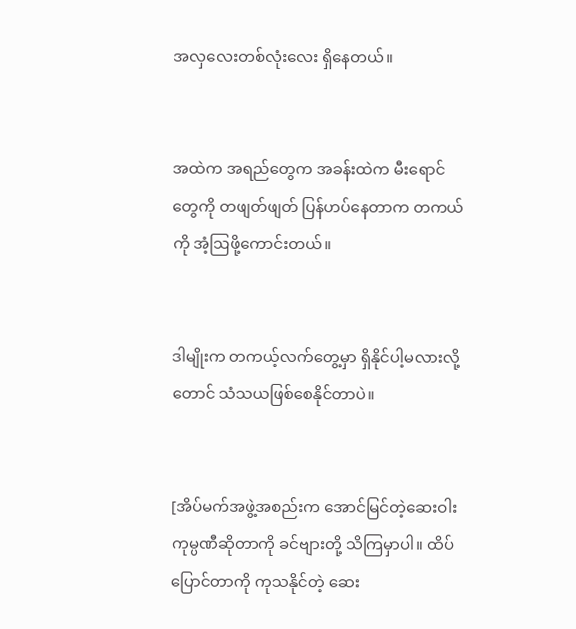အလှလေးတစ်လုံးလေး ရှိနေတယ်။


အထဲက အရည်တွေက အခန်းထဲက မီးရောင်တွေကို တဖျတ်ဖျတ် ပြန်ဟပ်နေတာက တကယ်ကို အံ့ဩဖို့ကောင်းတယ်။


ဒါမျိုးက တကယ့်လက်တွေ့မှာ ရှိနိုင်ပါ့မလားလို့တောင် သံသယဖြစ်စေနိုင်တာပဲ။


[အိပ်မက်အဖွဲ့အစည်းက အောင်မြင်တဲ့ဆေးဝါးကုမ္ပဏီဆိုတာကို ခင်ဗျားတို့ သိကြမှာပါ။ ထိပ်ပြောင်တာကို ကုသနိုင်တဲ့ ဆေး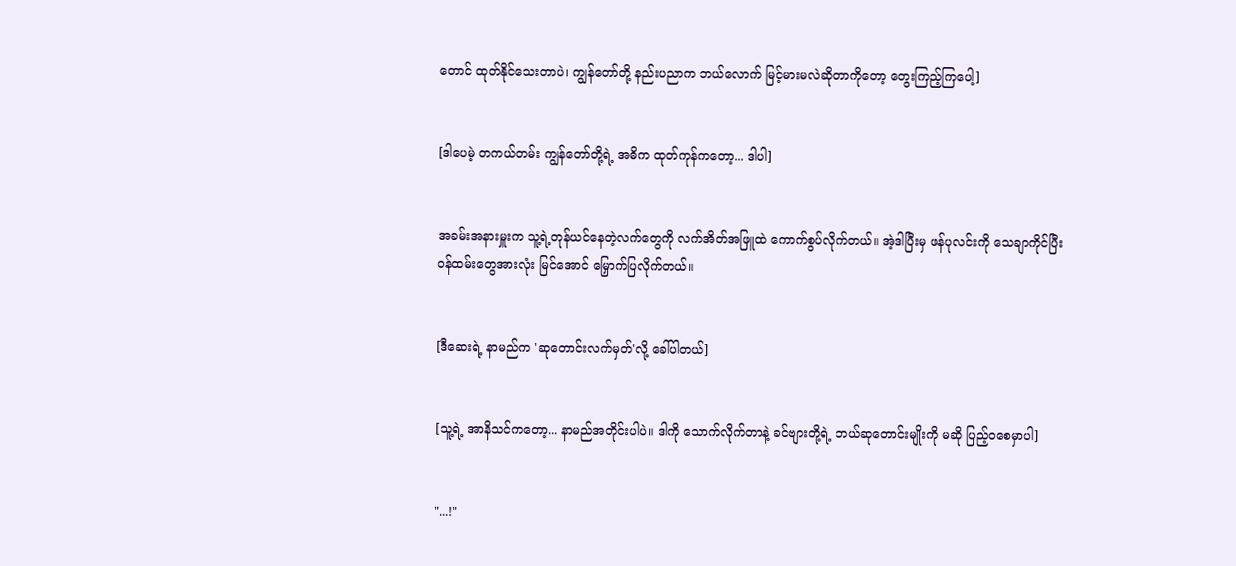တောင် ထုတ်နိုင်သေးတာပဲ၊ ကျွန်တော်တို့ နည်းပညာက ဘယ်လောက် မြင့်မားမလဲဆိုတာကိုတော့ တွေးကြည့်ကြပေါ့]


[ဒါပေမဲ့ တကယ်တမ်း ကျွန်တော်တို့ရဲ့ အဓိက ထုတ်ကုန်ကတော့... ဒါပါ]


အခမ်းအနားမှူးက သူ့ရဲ့တုန်ယင်နေတဲ့လက်တွေကို လက်အိတ်အဖြူထဲ ကောက်စွပ်လိုက်တယ်။ အဲ့ဒါပြီးမှ ဖန်ပုလင်းကို သေချာကိုင်ပြီး ဝန်ထမ်းတွေအားလုံး မြင်အောင် မြှောက်ပြလိုက်တယ်။


[ဒီဆေးရဲ့ နာမည်က 'ဆုတောင်းလက်မှတ်'လို့ ခေါ်ပါတယ်]


[သူ့ရဲ့ အာနိသင်ကတော့... နာမည်အတိုင်းပါပဲ။ ဒါကို သောက်လိုက်တာနဲ့ ခင်ဗျားတို့ရဲ့ ဘယ်ဆုတောင်းမျိုးကို မဆို ပြည့်ဝစေမှာပါ]


"...!"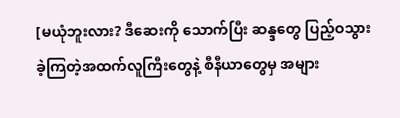[မယုံဘူးလား? ဒီဆေးကို သောက်ပြီး ဆန္ဒတွေ ပြည့်ဝသွားခဲ့ကြတဲ့အထက်လူကြီးတွေနဲ့ စီနီယာတွေမှ အများ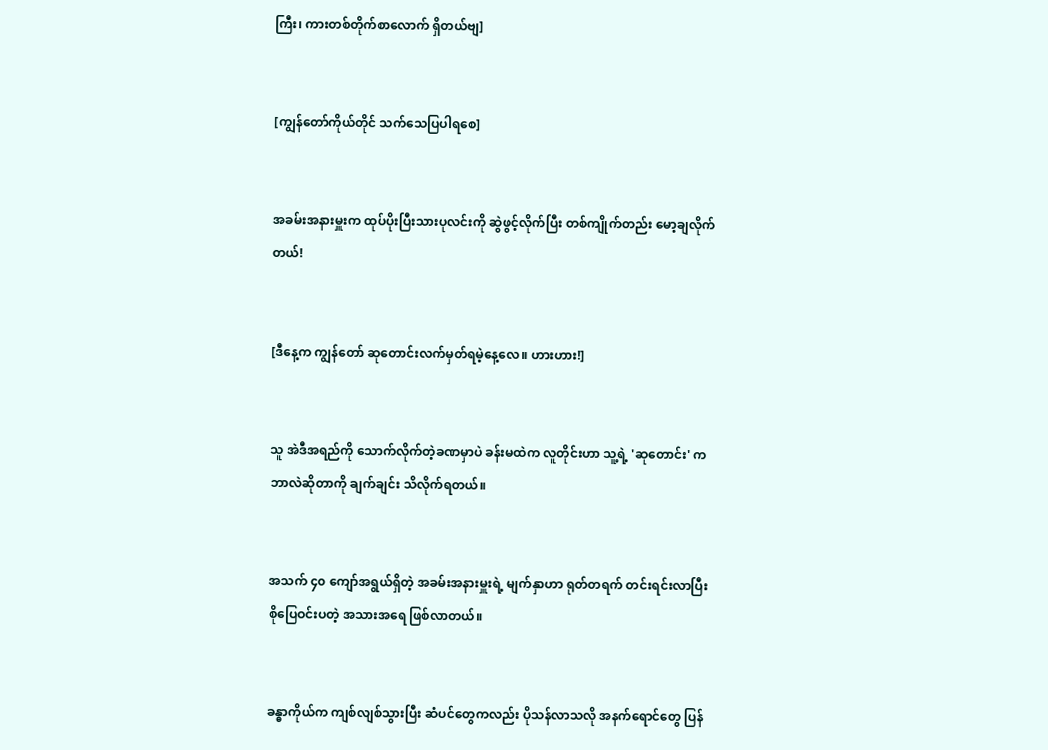ကြီး၊ ကားတစ်တိုက်စာလောက် ရှိတယ်ဗျ]


[ကျွန်တော်ကိုယ်တိုင် သက်သေပြပါရစေ]


အခမ်းအနားမှူးက ထုပ်ပိုးပြီးသားပုလင်းကို ဆွဲဖွင့်လိုက်ပြီး တစ်ကျိုက်တည်း မော့ချလိုက်တယ်!


[ဒီနေ့က ကျွန်တော် ဆုတောင်းလက်မှတ်ရမဲ့နေ့လေ။ ဟားဟား!]


သူ အဲဒီအရည်ကို သောက်လိုက်တဲ့ခဏမှာပဲ ခန်းမထဲက လူတိုင်းဟာ သူ့ရဲ့ 'ဆုတောင်း' က ဘာလဲဆိုတာကို ချက်ချင်း သိလိုက်ရတယ်။


အသက် ၄၀ ကျော်အရွယ်ရှိတဲ့ အခမ်းအနားမှူးရဲ့ မျက်နှာဟာ ရုတ်တရက် တင်းရင်းလာပြီး စိုပြေဝင်းပတဲ့ အသားအရေ ဖြစ်လာတယ်။


ခန္ဓာကိုယ်က ကျစ်လျစ်သွားပြီး ဆံပင်တွေကလည်း ပိုသန်လာသလို အနက်ရောင်တွေ ပြန်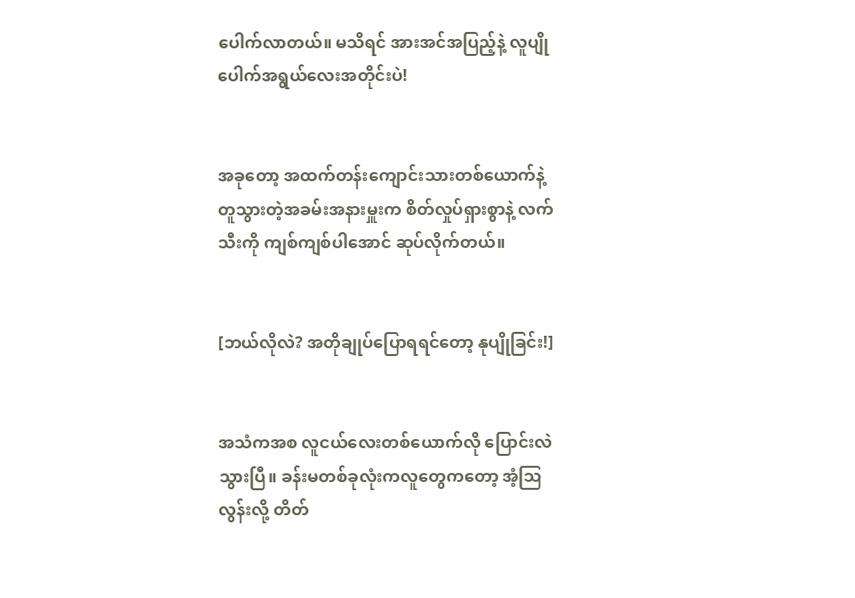ပေါက်လာတယ်။ မသိရင် အားအင်အပြည့်နဲ့ လူပျိုပေါက်အရွယ်လေးအတိုင်းပဲ!


အခုတော့ အထက်တန်းကျောင်းသားတစ်ယောက်နဲ့ တူသွားတဲ့အခမ်းအနားမှူးက စိတ်လှုပ်ရှားစွာနဲ့ လက်သီးကို ကျစ်ကျစ်ပါအောင် ဆုပ်လိုက်တယ်။


[ဘယ်လိုလဲ? အတိုချုပ်ပြောရရင်တော့ နုပျိုခြင်း!]


အသံကအစ လူငယ်လေးတစ်ယောက်လို ပြောင်းလဲသွားပြီ။ ခန်းမတစ်ခုလုံးကလူတွေကတော့ အံ့ဩလွန်းလို့ တိတ်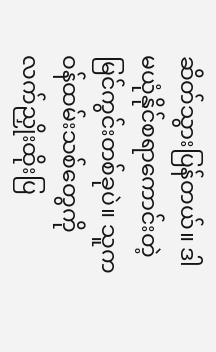ဆိတ်သွားပြန်တယ်။ ဒါ မယုံနိုင်စရာကောင်းတဲ့ မြင်ကွင်းတစ်ခုပဲ။ သူက ဝန်ထမ်းသစ်တွေကို လက်ညှိုးထိုးပြ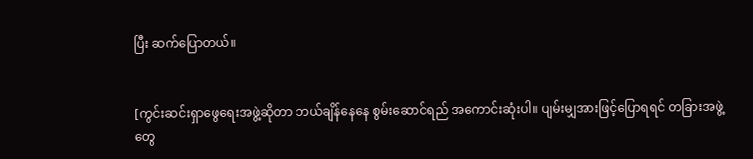ပြီး ဆက်ပြောတယ်။


[ကွင်းဆင်းရှာဖွေရေးအဖွဲ့ဆိုတာ ဘယ်ချိန်နေနေ စွမ်းဆောင်ရည် အကောင်းဆုံးပါ။ ပျမ်းမျှအားဖြင့်ပြောရရင် တခြားအဖွဲ့တွေ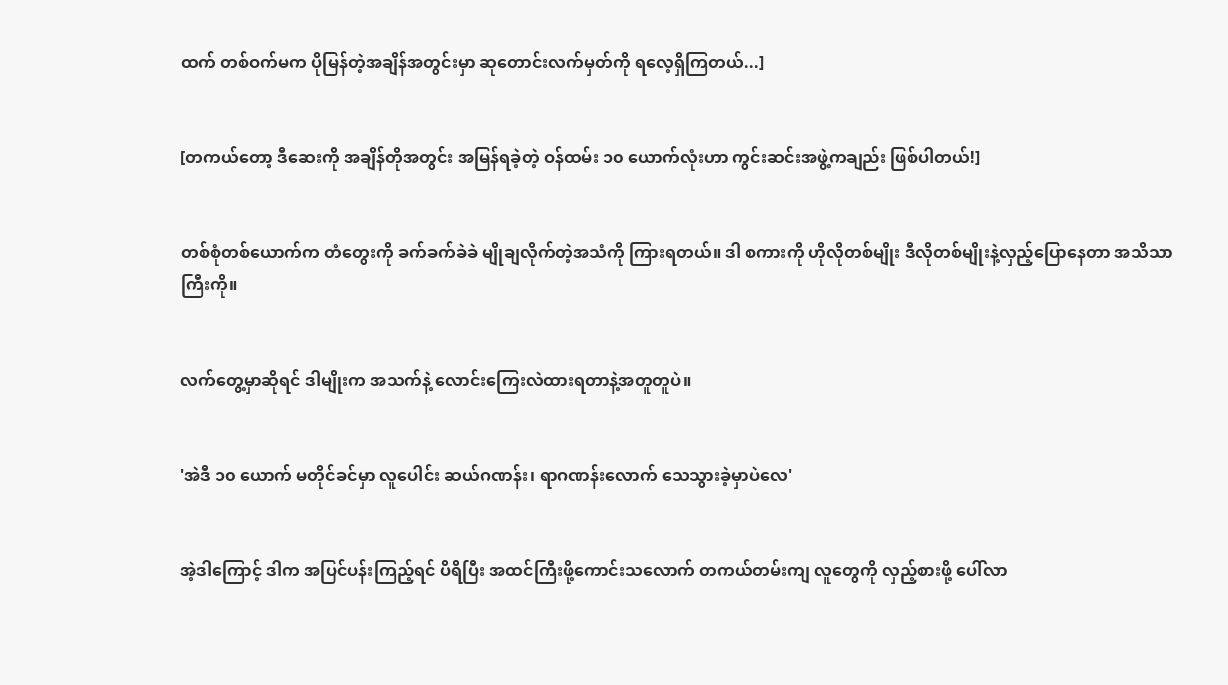ထက် တစ်ဝက်မက ပိုမြန်တဲ့အချိန်အတွင်းမှာ ဆုတောင်းလက်မှတ်ကို ရလေ့ရှိကြတယ်...]


[တကယ်တော့ ဒီဆေးကို အချိန်တိုအတွင်း အမြန်ရခဲ့တဲ့ ဝန်ထမ်း ၁၀ ယောက်လုံးဟာ ကွင်းဆင်းအဖွဲ့ကချည်း ဖြစ်ပါတယ်!]


တစ်စုံတစ်ယောက်က တံတွေးကို ခက်ခက်ခဲခဲ မျိုချလိုက်တဲ့အသံကို ကြားရတယ်။ ဒါ စကားကို ဟိုလိုတစ်မျိုး ဒီလိုတစ်မျိုးနဲ့လှည့်ပြောနေတာ အသိသာကြီးကို။


လက်တွေ့မှာဆိုရင် ဒါမျိုးက အသက်နဲ့ လောင်းကြေးလဲထားရတာနဲ့အတူတူပဲ။


'အဲဒီ ၁၀ ယောက် မတိုင်ခင်မှာ လူပေါင်း ဆယ်ဂဏန်း၊ ရာဂဏန်းလောက် သေသွားခဲ့မှာပဲလေ'


အဲ့ဒါကြောင့် ဒါက အပြင်ပန်းကြည့်ရင် ပိရိပြီး အထင်ကြီးဖို့ကောင်းသလောက် တကယ်တမ်းကျ လူတွေကို လှည့်စားဖို့ ပေါ်လာ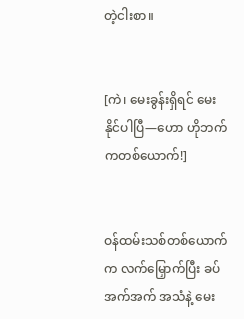တဲ့ငါးစာ။


[ကဲ၊ မေးခွန်းရှိရင် မေးနိုင်ပါပြီ—ဟော ဟိုဘက်ကတစ်ယောက်!]


ဝန်ထမ်းသစ်တစ်ယောက်က လက်မြှောက်ပြီး ခပ်အက်အက် အသံနဲ့ မေး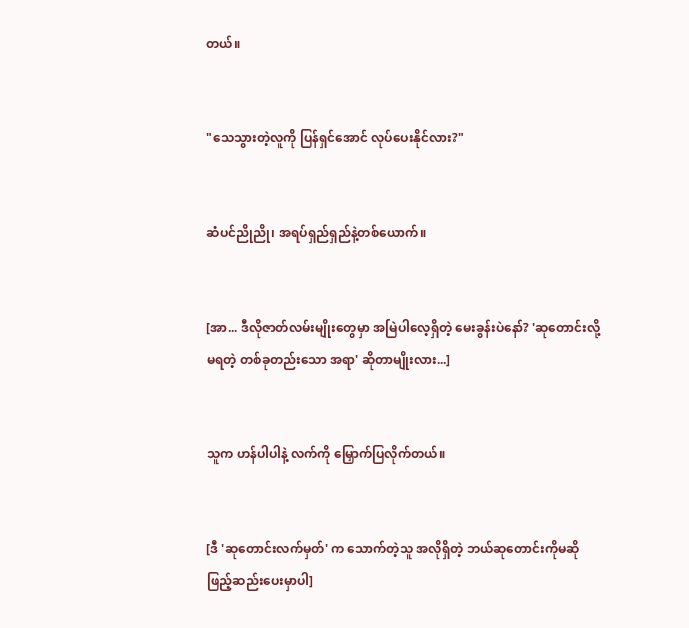တယ်။


"သေသွားတဲ့လူကို ပြန်ရှင်အောင် လုပ်ပေးနိုင်လား?"


ဆံပင်ညိုညို၊ အရပ်ရှည်ရှည်နဲ့တစ်ယောက်။


[အာ... ဒီလိုဇာတ်လမ်းမျိုးတွေမှာ အမြဲပါလေ့ရှိတဲ့ မေးခွန်းပဲနော်? 'ဆုတောင်းလို့မရတဲ့ တစ်ခုတည်းသော အရာ' ဆိုတာမျိုးလား...]


သူက ဟန်ပါပါနဲ့ လက်ကို မြှောက်ပြလိုက်တယ်။


[ဒီ 'ဆုတောင်းလက်မှတ်' က သောက်တဲ့သူ အလိုရှိတဲ့ ဘယ်ဆုတောင်းကိုမဆို ဖြည့်ဆည်းပေးမှာပါ]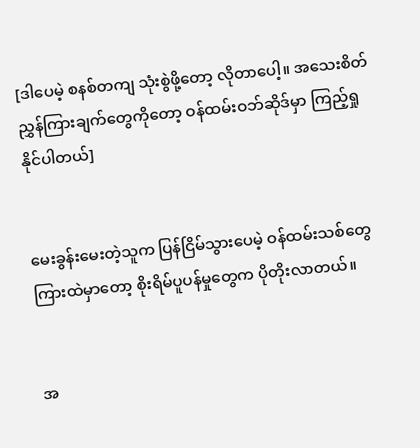[ဒါပေမဲ့ စနစ်တကျ သုံးစွဲဖို့တော့ လိုတာပေါ့။ အသေးစိတ် ညွှန်ကြားချက်တွေကိုတော့ ဝန်ထမ်းဝဘ်ဆိုဒ်မှာ ကြည့်ရှုနိုင်ပါတယ်]


မေးခွန်းမေးတဲ့သူက ပြန်ငြိမ်သွားပေမဲ့ ဝန်ထမ်းသစ်တွေကြားထဲမှာတော့ စိုးရိမ်ပူပန်မှုတွေက ပိုတိုးလာတယ်။


အ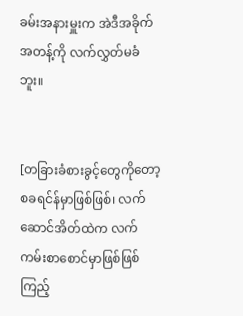ခမ်းအနားမှူးက အဲဒီအခိုက်အတန့်ကို လက်လွှတ်မခံဘူး။


[တခြားခံစားခွင့်တွေကိုတော့ စခရင်န်မှာဖြစ်ဖြစ်၊ လက်ဆောင်အိတ်ထဲက လက်ကမ်းစာစောင်မှာဖြစ်ဖြစ် ကြည့်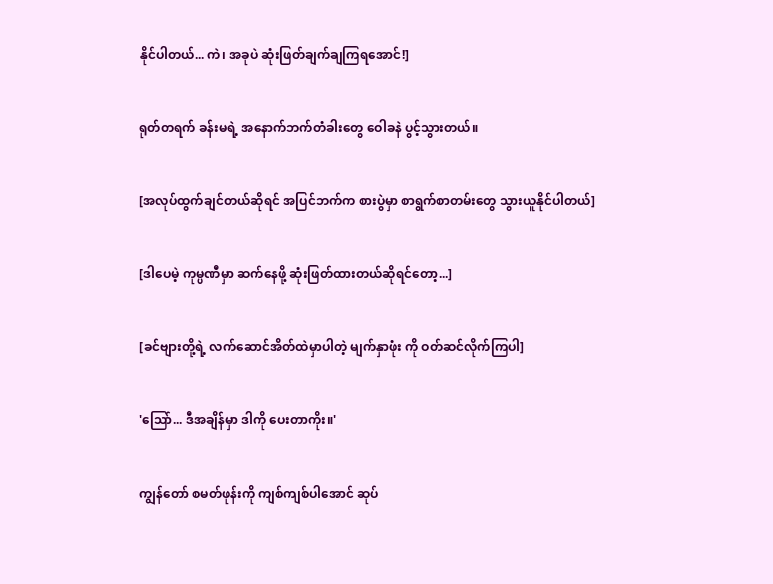နိုင်ပါတယ်... ကဲ၊ အခုပဲ ဆုံးဖြတ်ချက်ချကြရအောင်!]


ရုတ်တရက် ခန်းမရဲ့ အနောက်ဘက်တံခါးတွေ ဝေါခနဲ ပွင့်သွားတယ်။


[အလုပ်ထွက်ချင်တယ်ဆိုရင် အပြင်ဘက်က စားပွဲမှာ စာရွက်စာတမ်းတွေ သွားယူနိုင်ပါတယ်]


[ဒါပေမဲ့ ကုမ္ပဏီမှာ ဆက်နေဖို့ ဆုံးဖြတ်ထားတယ်ဆိုရင်တော့...]


[ခင်ဗျားတို့ရဲ့ လက်ဆောင်အိတ်ထဲမှာပါတဲ့ မျက်နှာဖုံး ကို ဝတ်ဆင်လိုက်ကြပါ]


'ဩော်... ဒီအချိန်မှာ ဒါကို ပေးတာကိုး။'


ကျွန်တော် စမတ်ဖုန်းကို ကျစ်ကျစ်ပါအောင် ဆုပ်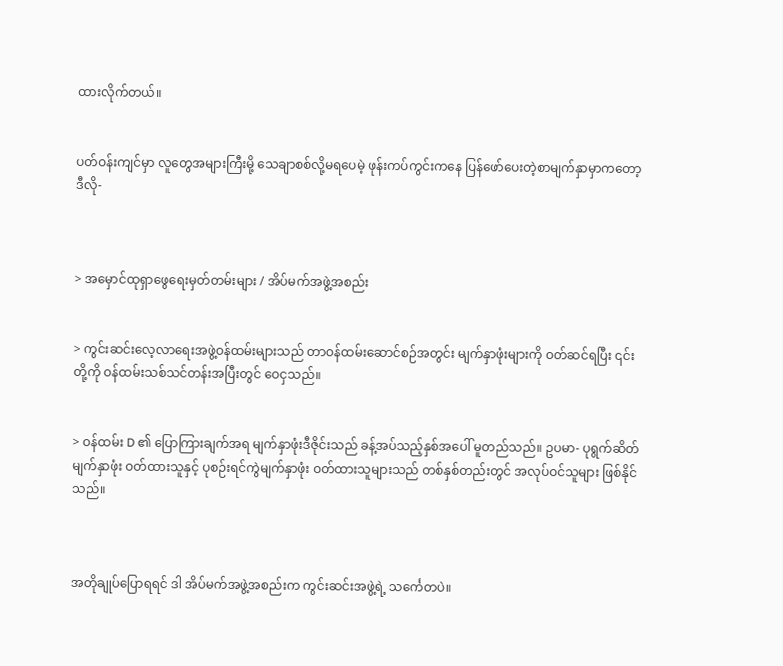ထားလိုက်တယ်။


ပတ်ဝန်းကျင်မှာ လူတွေအများကြီးမို့ သေချာစစ်လို့မရပေမဲ့ ဖုန်းကပ်ကွင်းကနေ ပြန်ဖော်ပေးတဲ့စာမျက်နှာမှာကတော့ ဒီလို-



> အမှောင်ထုရှာဖွေရေးမှတ်တမ်းများ / အိပ်မက်အဖွဲ့အစည်း


> ကွင်းဆင်းလေ့လာရေးအဖွဲ့ဝန်ထမ်းများသည် တာဝန်ထမ်းဆောင်စဉ်အတွင်း မျက်နှာဖုံးများကို ဝတ်ဆင်ရပြီး ၎င်းတို့ကို ဝန်ထမ်းသစ်သင်တန်းအပြီးတွင် ဝေငှသည်။


> ဝန်ထမ်း D ၏ ပြောကြားချက်အရ မျက်နှာဖုံးဒီဇိုင်းသည် ခန့်အပ်သည့်နှစ်အပေါ် မူတည်သည်။ ဥပမာ- ပုရွက်ဆိတ်မျက်နှာဖုံး ဝတ်ထားသူနှင့် ပုစဉ်းရင်ကွဲမျက်နှာဖုံး ဝတ်ထားသူများသည် တစ်နှစ်တည်းတွင် အလုပ်ဝင်သူများ ဖြစ်နိုင်သည်။



အတိုချုပ်ပြောရရင် ဒါ အိပ်မက်အဖွဲ့အစည်းက ကွင်းဆင်းအဖွဲ့ရဲ့ သင်္ကေတပဲ။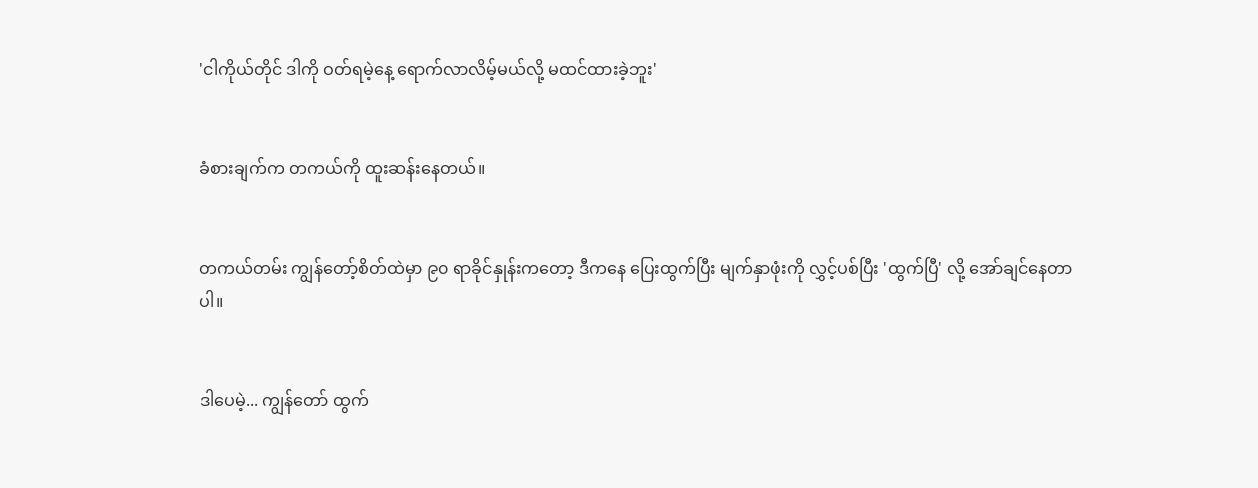'ငါကိုယ်တိုင် ဒါကို ဝတ်ရမဲ့နေ့ ရောက်လာလိမ့်မယ်လို့ မထင်ထားခဲ့ဘူး'


ခံစားချက်က တကယ်ကို ထူးဆန်းနေတယ်။


တကယ်တမ်း ကျွန်တော့်စိတ်ထဲမှာ ၉၀ ရာခိုင်နှုန်းကတော့ ဒီကနေ ပြေးထွက်ပြီး မျက်နှာဖုံးကို လွှင့်ပစ်ပြီး 'ထွက်ပြီ' လို့ အော်ချင်နေတာပါ။


ဒါပေမဲ့... ကျွန်တော် ထွက်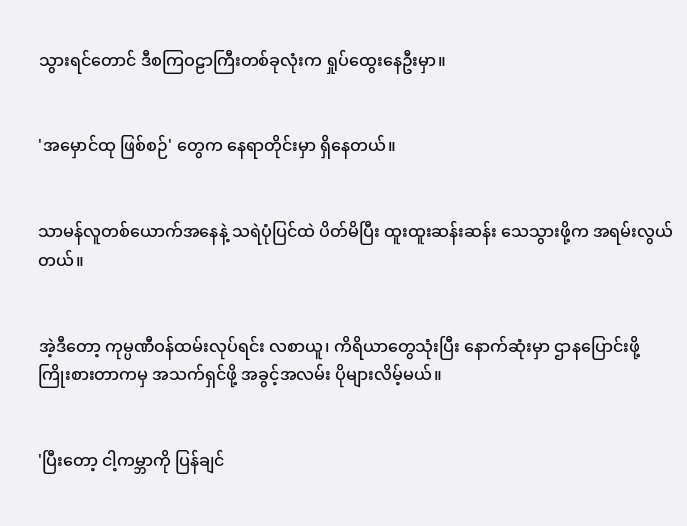သွားရင်တောင် ဒီစကြဝဠာကြီးတစ်ခုလုံးက ရှုပ်ထွေးနေဦးမှာ။


'အမှောင်ထု ဖြစ်စဉ်' တွေက နေရာတိုင်းမှာ ရှိနေတယ်။


သာမန်လူတစ်ယောက်အနေနဲ့ သရဲပုံပြင်ထဲ ပိတ်မိပြီး ထူးထူးဆန်းဆန်း သေသွားဖို့က အရမ်းလွယ်တယ်။


အဲ့ဒီတော့ ကုမ္ပဏီဝန်ထမ်းလုပ်ရင်း လစာယူ၊ ကိရိယာတွေသုံးပြီး နောက်ဆုံးမှာ ဌာနပြောင်းဖို့ ကြိုးစားတာကမှ အသက်ရှင်ဖို့ အခွင့်အလမ်း ပိုများလိမ့်မယ်။


'ပြီးတော့ ငါ့ကမ္ဘာကို ပြန်ချင်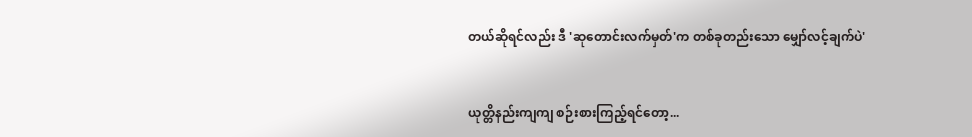တယ်ဆိုရင်လည်း ဒီ 'ဆုတောင်းလက်မှတ်'က တစ်ခုတည်းသော မျှော်လင့်ချက်ပဲ'


ယုတ္တိနည်းကျကျ စဉ်းစားကြည့်ရင်တော့...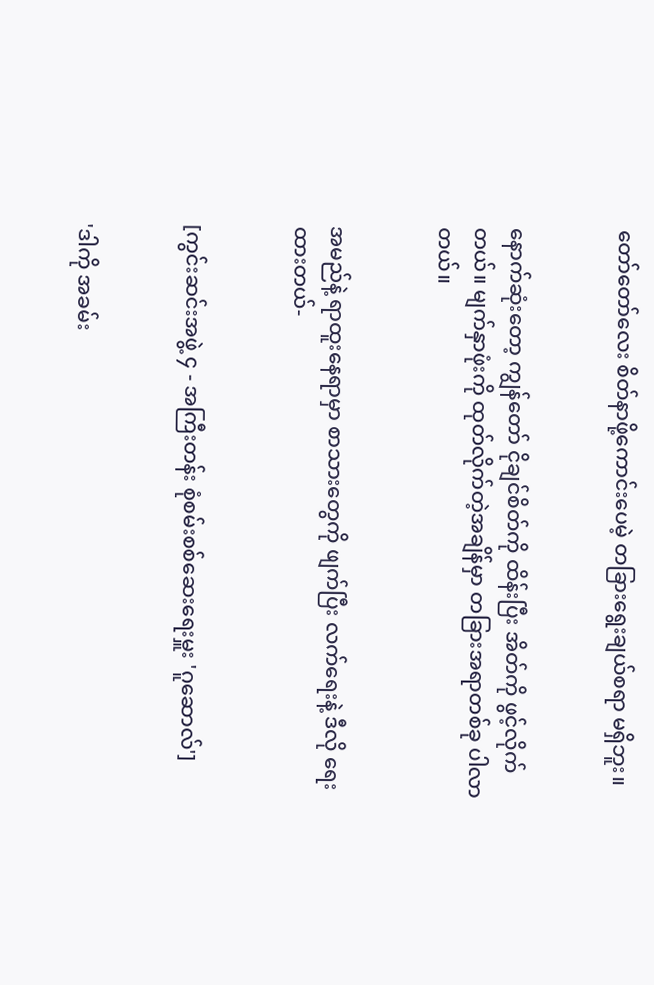တော်တော်လေး စိတ်နာဖို့ကောင်းပေမဲ့ တခြားရွေးချယ်စရာ မရှိဘူး။


နောက်ဆုံးတော့ ကျွန်တော် ငိုချင်စိတ်ကို ထိန်းပြီး အိတ်ကို ဖွင့်လိုက်တယ်။ မျက်နှာဖုံးကို ထုတ်လိုက်တဲ့အချိန်မှာ တခြားအရာတစ်ခု ပါလာတယ်။


အမည်နဲ့ ရာထူးနေရာမှာ စာသားတွေကို ဖျက်ပြီး လက်ရေးနဲ့ ဒီလို ရေးထားတယ်-


[ကွင်းဆင်းအဖွဲ့ ၄ - အကြီးတန်း စုံစမ်းစစ်ဆေးရေးမှူး 'ဂူဆောလ်']


'ဒါကို အခမ်း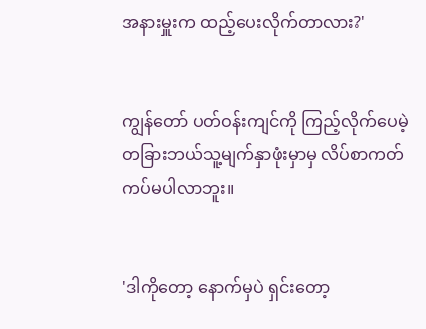အနားမှူးက ထည့်ပေးလိုက်တာလား?'


ကျွန်တော် ပတ်ဝန်းကျင်ကို ကြည့်လိုက်ပေမဲ့ တခြားဘယ်သူ့မျက်နှာဖုံးမှာမှ လိပ်စာကတ် ကပ်မပါလာဘူး။


'ဒါကိုတော့ နောက်မှပဲ ရှင်းတော့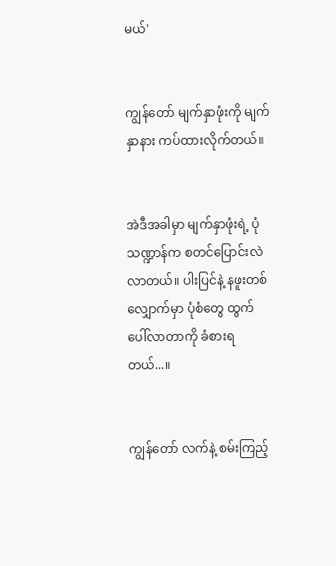မယ်'


ကျွန်တော် မျက်နှာဖုံးကို မျက်နှာနား ကပ်ထားလိုက်တယ်။


အဲဒီအခါမှာ မျက်နှာဖုံးရဲ့ ပုံသဏ္ဍာန်က စတင်ပြောင်းလဲလာတယ်။ ပါးပြင်နဲ့ နဖူးတစ်လျှောက်မှာ ပုံစံတွေ ထွက်ပေါ်လာတာကို ခံစားရတယ်...။


ကျွန်တော် လက်နဲ့ စမ်းကြည့်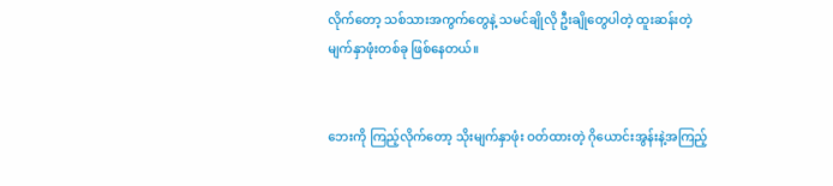လိုက်တော့ သစ်သားအကွက်တွေနဲ့ သမင်ချိုလို ဦးချိုတွေပါတဲ့ ထူးဆန်းတဲ့ မျက်နှာဖုံးတစ်ခု ဖြစ်နေတယ်။


ဘေးကို ကြည့်လိုက်တော့ သိုးမျက်နှာဖုံး ဝတ်ထားတဲ့ ဂိုယောင်းအွန်းနဲ့အကြည့်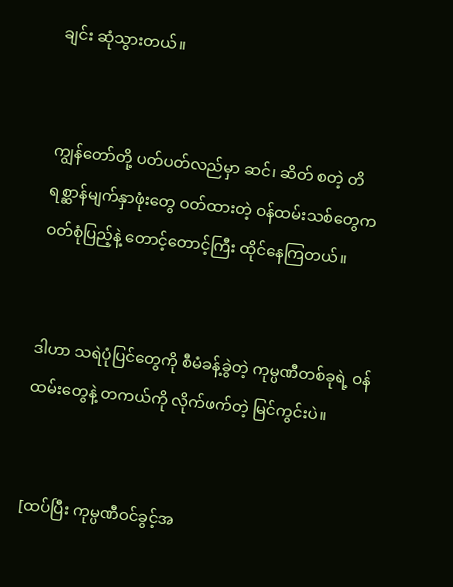ချင်း ဆုံသွားတယ်။


ကျွန်တော်တို့ ပတ်ပတ်လည်မှာ ဆင်၊ ဆိတ် စတဲ့ တိရစ္ဆာန်မျက်နှာဖုံးတွေ ဝတ်ထားတဲ့ ဝန်ထမ်းသစ်တွေက ဝတ်စုံပြည့်နဲ့ တောင့်တောင့်ကြီး ထိုင်နေကြတယ်။


ဒါဟာ သရဲပုံပြင်တွေကို စီမံခန့်ခွဲတဲ့ ကုမ္ပဏီတစ်ခုရဲ့ ဝန်ထမ်းတွေနဲ့ တကယ်ကို လိုက်ဖက်တဲ့ မြင်ကွင်းပဲ။


[ထပ်ပြီး ကုမ္ပဏီဝင်ခွင့်အ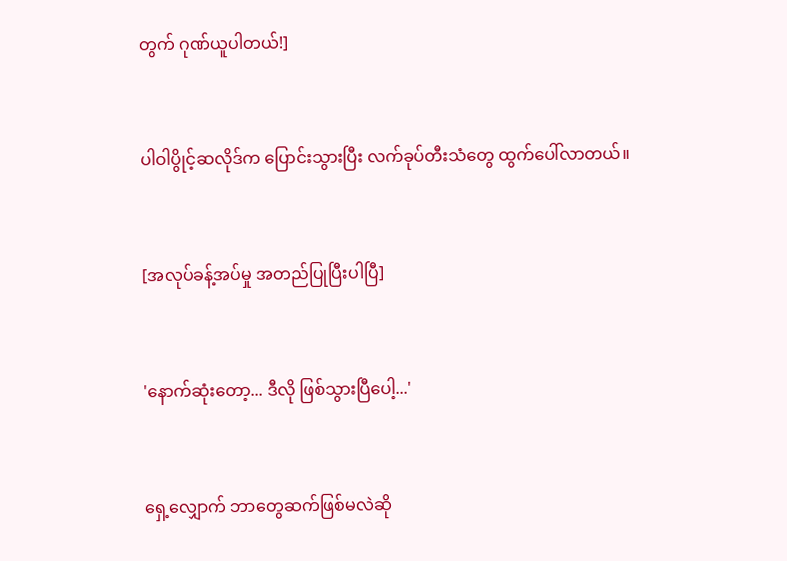တွက် ဂုဏ်ယူပါတယ်!]


ပါဝါပွိုင့်ဆလိုဒ်က ပြောင်းသွားပြီး လက်ခုပ်တီးသံတွေ ထွက်ပေါ်လာတယ်။


[အလုပ်ခန့်အပ်မှု အတည်ပြုပြီးပါပြီ]


'နောက်ဆုံးတော့... ဒီလို ဖြစ်သွားပြီပေါ့...'


ရှေ့လျှောက် ဘာတွေဆက်ဖြစ်မလဲဆို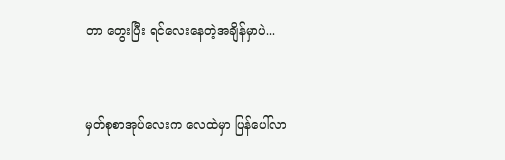တာ တွေးပြီး ရင်လေးနေတဲ့အချိန်မှာပဲ...


မှတ်စုစာအုပ်လေးက လေထဲမှာ ပြန်ပေါ်လာ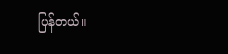ပြန်တယ်။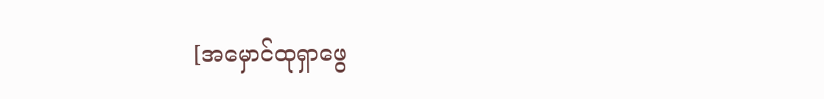[အမှောင်ထုရှာဖွေ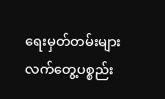ရေးမှတ်တမ်းများ လက်တွေ့ပစ္စည်း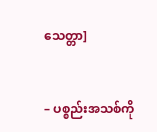သေတ္တာ]


– ပစ္စည်းအသစ်ကို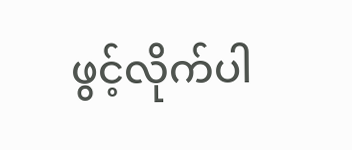ဖွင့်လိုက်ပါ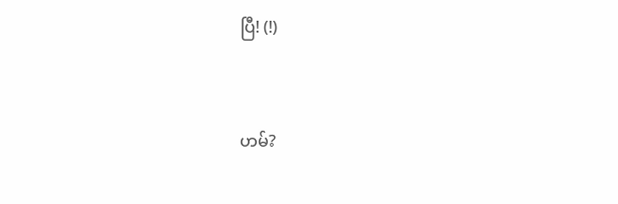ပြီ! (!)



ဟမ်?